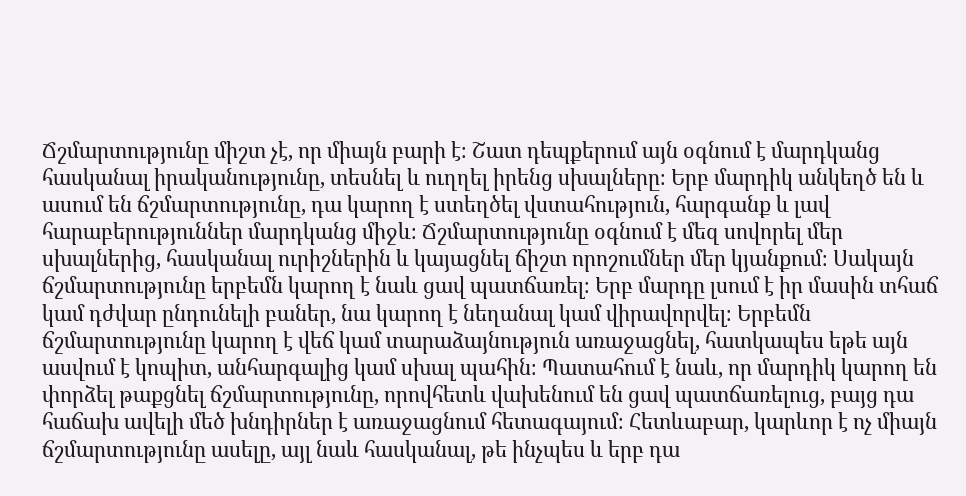Ճշմարտությունը միշտ չէ, որ միայն բարի է։ Շատ դեպքերում այն օգնում է մարդկանց հասկանալ իրականությունը, տեսնել և ուղղել իրենց սխալները։ Երբ մարդիկ անկեղծ են և ասում են ճշմարտությունը, դա կարող է ստեղծել վստահություն, հարգանք և լավ հարաբերություններ մարդկանց միջև։ Ճշմարտությունը օգնում է մեզ սովորել մեր սխալներից, հասկանալ ուրիշներին և կայացնել ճիշտ որոշումներ մեր կյանքում։ Սակայն ճշմարտությունը երբեմն կարող է նաև ցավ պատճառել։ Երբ մարդը լսում է իր մասին տհաճ կամ դժվար ընդունելի բաներ, նա կարող է նեղանալ կամ վիրավորվել։ Երբեմն ճշմարտությունը կարող է վեճ կամ տարաձայնություն առաջացնել, հատկապես եթե այն ասվում է կոպիտ, անհարգալից կամ սխալ պահին։ Պատահում է նաև, որ մարդիկ կարող են փորձել թաքցնել ճշմարտությունը, որովհետև վախենում են ցավ պատճառելուց, բայց դա հաճախ ավելի մեծ խնդիրներ է առաջացնում հետագայում։ Հետևաբար, կարևոր է ոչ միայն ճշմարտությունը ասելը, այլ նաև հասկանալ, թե ինչպես և երբ դա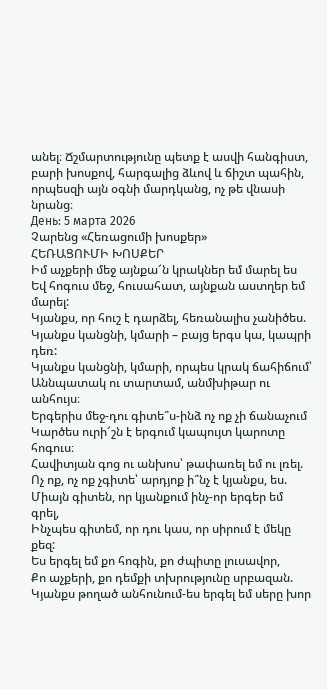անել։ Ճշմարտությունը պետք է ասվի հանգիստ, բարի խոսքով, հարգալից ձևով և ճիշտ պահին, որպեսզի այն օգնի մարդկանց, ոչ թե վնասի նրանց։
День: 5 марта 2026
Չարենց «Հեռացումի խոսքեր»
ՀԵՌԱՑՈՒՄԻ ԽՈՍՔԵՐ
Իմ աչքերի մեջ այնքա՜ն կրակներ եմ մարել ես
Եվ հոգուս մեջ, հուսահատ, այնքան աստղեր եմ մարել:
Կյանքս, որ հուշ է դարձել, հեռանալիս չանիծես.
Կյանքս կանցնի, կմարի – բայց երգս կա, կապրի դեռ:
Կյանքս կանցնի, կմարի, որպես կրակ ճահիճում՝
Աննպատակ ու տարտամ, անմխիթար ու անհույս։
Երգերիս մեջ-դու գիտե՞ս-ինձ ոչ ոք չի ճանաչում
Կարծես ուրի՜շն է երգում կապույտ կարոտը հոգուս։
Հավիտյան գոց ու անխոս՝ թափառել եմ ու լռել.
Ոչ ոք, ոչ ոք չգիտե՝ արդյոք ի՞նչ է կյանքս, ես.
Միայն գիտեն, որ կյանքում ինչ-որ երգեր եմ գրել,
Ինչպես գիտեմ, որ դու կաս, որ սիրում է մեկը քեզ:
Ես երգել եմ քո հոգին, քո ժպիտը լուսավոր,
Քո աչքերի, քո դեմքի տխրությունը սրբազան.
Կյանքս թողած անհունում-ես երգել եմ սերը խոր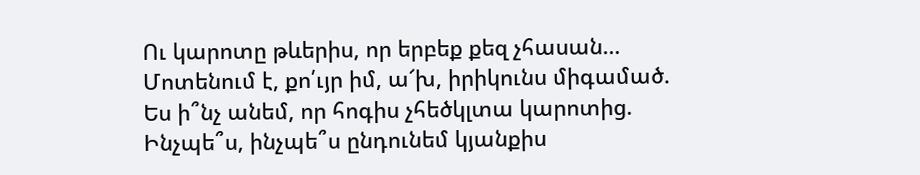Ու կարոտը թևերիս, որ երբեք քեզ չհասան…
Մոտենում է, քո՛ւյր իմ, ա՜խ, իրիկունս միգամած.
Ես ի՞նչ անեմ, որ հոգիս չհեծկլտա կարոտից.
Ինչպե՞ս, ինչպե՞ս ընդունեմ կյանքիս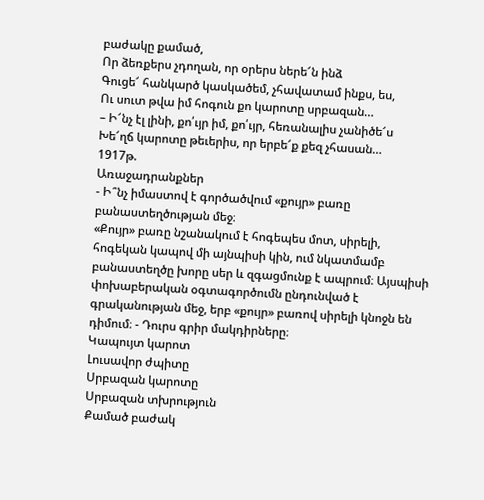բաժակը քամած,
Որ ձեռքերս չդողան, որ օրերս ներե՜ն ինձ
Գուցե՜ հանկարծ կասկածեմ, չհավատամ ինքս, ես,
Ու սուտ թվա իմ հոգուն քո կարոտը սրբազան…
– Ի՜նչ էլ լինի, քո՛ւյր իմ, քո՛ւյր, հեռանալիս չանիծե՜ս
Խե՜ղճ կարոտը թեւերիս, որ երբե՜ք քեզ չհասան…
1917թ.
Առաջադրանքներ
- Ի՞նչ իմաստով է գործածվում «քույր» բառը բանաստեղծության մեջ։
«Քույր» բառը նշանակում է հոգեպես մոտ, սիրելի, հոգեկան կապով մի այնպիսի կին, ում նկատմամբ բանաստեղծը խորը սեր և զգացմունք է ապրում։ Այսպիսի փոխաբերական օգտագործումն ընդունված է գրականության մեջ, երբ «քույր» բառով սիրելի կնոջն են դիմում։ - Դուրս գրիր մակդիրները։
Կապույտ կարոտ
Լուսավոր ժպիտը
Սրբազան կարոտը
Սրբազան տխրություն
Քամած բաժակ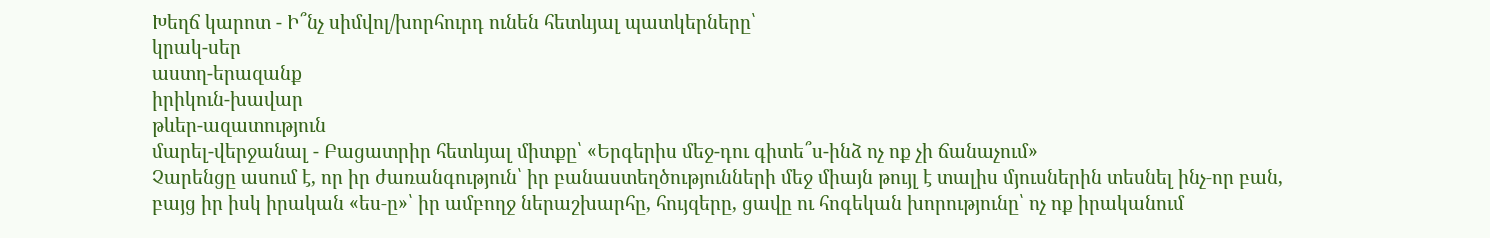Խեղճ կարոտ - Ի՞նչ սիմվոլ/խորհուրդ ունեն հետևյալ պատկերները՝
կրակ-սեր
աստղ-երազանք
իրիկուն-խավար
թևեր-ազատություն
մարել-վերջանալ - Բացատրիր հետևյալ միտքը՝ «Երգերիս մեջ-դու գիտե՞ս-ինձ ոչ ոք չի ճանաչում»
Չարենցը ասում է, որ իր ժառանգություն՝ իր բանաստեղծությունների մեջ միայն թույլ է տալիս մյուսներին տեսնել ինչ‑որ բան, բայց իր իսկ իրական «ես‑ը»՝ իր ամբողջ ներաշխարհը, հույզերը, ցավը ու հոգեկան խորությունը՝ ոչ ոք իրականում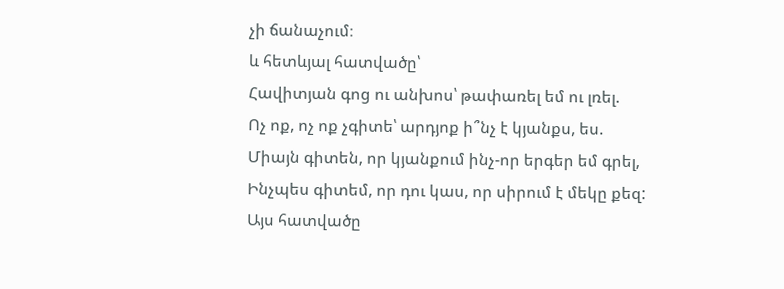չի ճանաչում։
և հետևյալ հատվածը՝
Հավիտյան գոց ու անխոս՝ թափառել եմ ու լռել.
Ոչ ոք, ոչ ոք չգիտե՝ արդյոք ի՞նչ է կյանքս, ես.
Միայն գիտեն, որ կյանքում ինչ-որ երգեր եմ գրել,
Ինչպես գիտեմ, որ դու կաս, որ սիրում է մեկը քեզ:
Այս հատվածը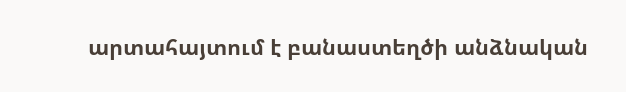արտահայտում է բանաստեղծի անձնական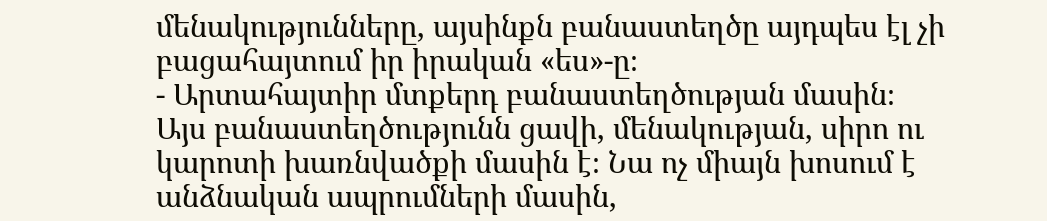մենակությունները, այսինքն բանաստեղծը այդպես էլ չի բացահայտում իր իրական «ես»-ը։
- Արտահայտիր մտքերդ բանաստեղծության մասին։
Այս բանաստեղծությունն ցավի, մենակության, սիրո ու կարոտի խառնվածքի մասին է։ Նա ոչ միայն խոսում է անձնական ապրումների մասին,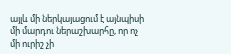այլև մի ներկայացում է այնպիսի մի մարդու ներաշխարհը, որ ոչ մի ուրիշ չի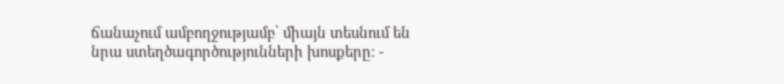ճանաչում ամբողջությամբ՝ միայն տեսնում են նրա ստեղծագործությունների խոսքերը։ -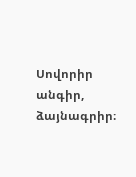Սովորիր անգիր, ձայնագրիր։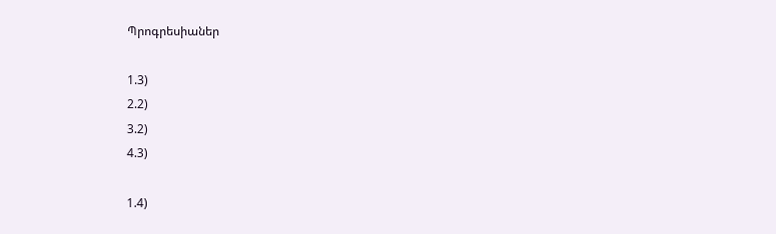Պրոգրեսիաներ

1.3)
2.2)
3.2)
4.3)

1.4)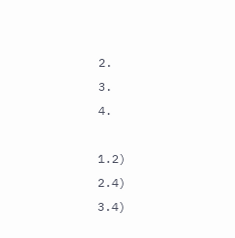2.
3.
4.

1.2)
2.4)
3.4)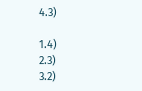4.3)

1.4)
2.3)
3.2)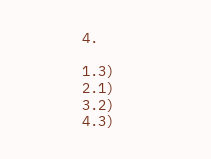4.

1.3)
2.1)
3.2)
4.3)